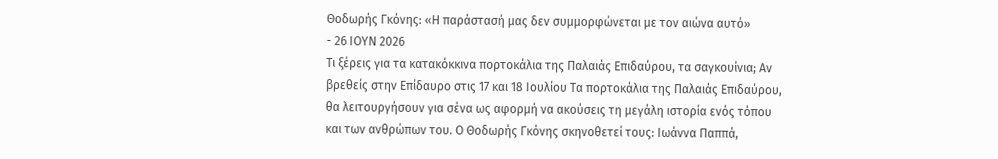Θοδωρής Γκόνης: «Η παράστασή μας δεν συμμορφώνεται με τον αιώνα αυτό»
- 26 ΙΟΥΝ 2026
Τι ξέρεις για τα κατακόκκινα πορτοκάλια της Παλαιάς Επιδαύρου, τα σαγκουίνια; Αν βρεθείς στην Επίδαυρο στις 17 και 18 Ιουλίου Τα πορτοκάλια της Παλαιάς Επιδαύρου, θα λειτουργήσουν για σένα ως αφορμή να ακούσεις τη μεγάλη ιστορία ενός τόπου και των ανθρώπων του. Ο Θοδωρής Γκόνης σκηνοθετεί τους: Iωάννα Παππά,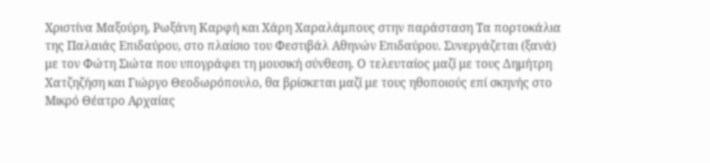Χριστίνα Μαξούρη, Ρωξάνη Καρφή και Χάρη Χαραλάμπους στην παράσταση Τα πορτοκάλια της Παλαιάς Επιδαύρου, στο πλαίσιο του Φεστιβάλ Αθηνών Επιδαύρου. Συνεργάζεται (ξανά) με τον Φώτη Σιώτα που υπογράφει τη μουσική σύνθεση. Ο τελευταίος μαζί με τους Δημήτρη Χατζηζήση και Γιώργο Θεοδωρόπουλο, θα βρίσκεται μαζί με τους ηθοποιούς επί σκηνής στο Μικρό Θέατρο Αρχαίας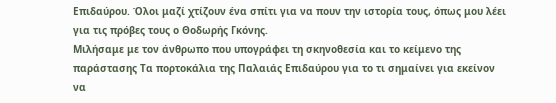Επιδαύρου. Όλοι μαζί χτίζουν ένα σπίτι για να πουν την ιστορία τους, όπως μου λέει για τις πρόβες τους ο Θοδωρής Γκόνης.
Μιλήσαμε με τον άνθρωπο που υπογράφει τη σκηνοθεσία και το κείμενο της παράστασης Τα πορτοκάλια της Παλαιάς Επιδαύρου για το τι σημαίνει για εκείνον να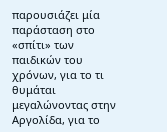παρουσιάζει μία παράσταση στο «σπίτι» των παιδικών του χρόνων, για το τι θυμάται μεγαλώνοντας στην Αργολίδα, για το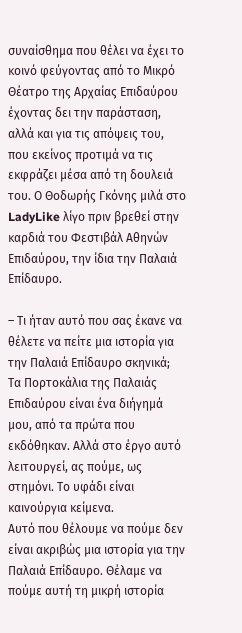συναίσθημα που θέλει να έχει το κοινό φεύγοντας από το Μικρό Θέατρο της Αρχαίας Επιδαύρου έχοντας δει την παράσταση, αλλά και για τις απόψεις του, που εκείνος προτιμά να τις εκφράζει μέσα από τη δουλειά του. Ο Θοδωρής Γκόνης μιλά στο LadyLike λίγο πριν βρεθεί στην καρδιά του Φεστιβάλ Αθηνών Επιδαύρου, την ίδια την Παλαιά Επίδαυρο.

– Τι ήταν αυτό που σας έκανε να θέλετε να πείτε μια ιστορία για την Παλαιά Επίδαυρο σκηνικά;
Τα Πορτοκάλια της Παλαιάς Επιδαύρου είναι ένα διήγημά μου, από τα πρώτα που εκδόθηκαν. Αλλά στο έργο αυτό λειτουργεί, ας πούμε, ως στημόνι. Το υφάδι είναι καινούργια κείμενα.
Αυτό που θέλουμε να πούμε δεν είναι ακριβώς μια ιστορία για την Παλαιά Επίδαυρο. Θέλαμε να πούμε αυτή τη μικρή ιστορία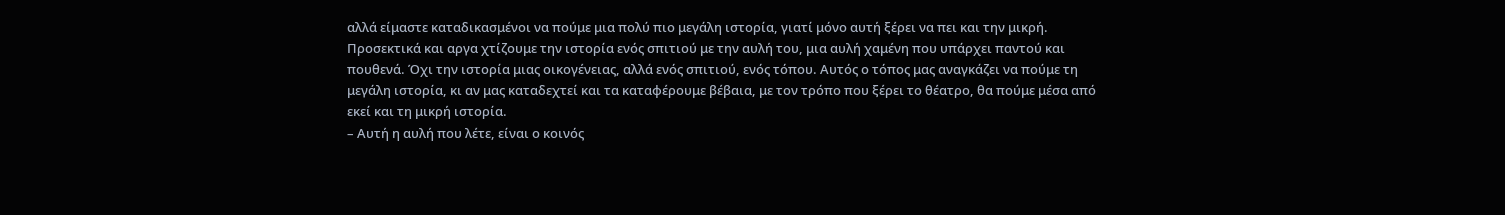αλλά είμαστε καταδικασμένοι να πούμε μια πολύ πιο μεγάλη ιστορία, γιατί μόνο αυτή ξέρει να πει και την μικρή. Προσεκτικά και αργα χτίζουμε την ιστορία ενός σπιτιού με την αυλή του, μια αυλή χαμένη που υπάρχει παντού και πουθενά. Όχι την ιστορία μιας οικογένειας, αλλά ενός σπιτιού, ενός τόπου. Αυτός ο τόπος μας αναγκάζει να πούμε τη μεγάλη ιστορία, κι αν μας καταδεχτεί και τα καταφέρουμε βέβαια, με τον τρόπο που ξέρει το θέατρο, θα πούμε μέσα από εκεί και τη μικρή ιστορία.
– Αυτή η αυλή που λέτε, είναι ο κοινός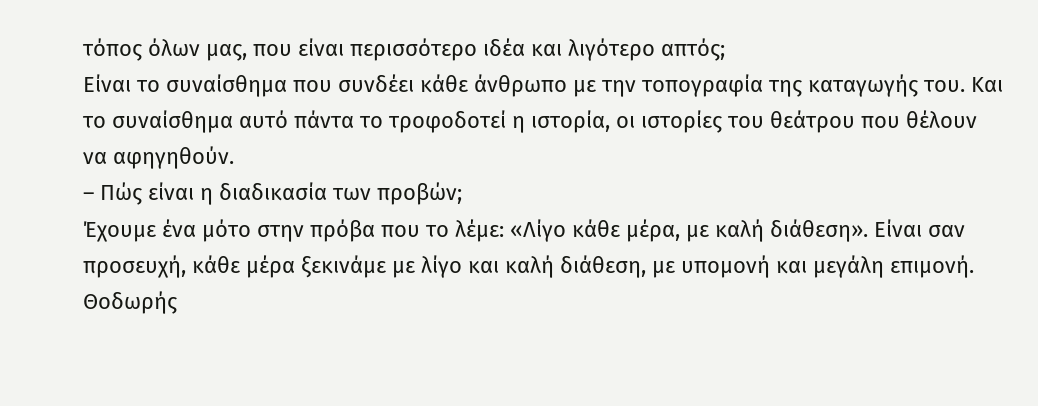τόπος όλων μας, που είναι περισσότερο ιδέα και λιγότερο απτός;
Είναι το συναίσθημα που συνδέει κάθε άνθρωπο με την τοπογραφία της καταγωγής του. Και το συναίσθημα αυτό πάντα το τροφοδοτεί η ιστορία, οι ιστορίες του θεάτρου που θέλουν να αφηγηθούν.
– Πώς είναι η διαδικασία των προβών;
Έχουμε ένα μότο στην πρόβα που το λέμε: «Λίγο κάθε μέρα, με καλή διάθεση». Είναι σαν προσευχή, κάθε μέρα ξεκινάμε με λίγο και καλή διάθεση, με υπομονή και μεγάλη επιμονή.
Θοδωρής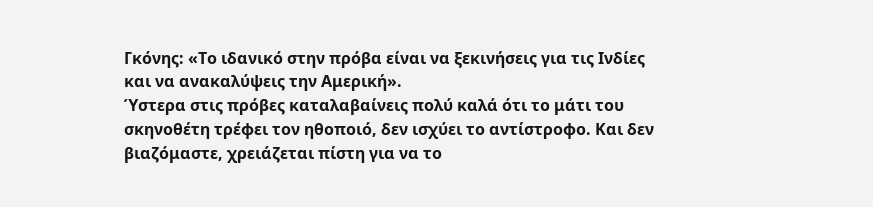Γκόνης: «Το ιδανικό στην πρόβα είναι να ξεκινήσεις για τις Ινδίες και να ανακαλύψεις την Αμερική».
Ύστερα στις πρόβες καταλαβαίνεις πολύ καλά ότι το μάτι του σκηνοθέτη τρέφει τον ηθοποιό, δεν ισχύει το αντίστροφο. Και δεν βιαζόμαστε, χρειάζεται πίστη για να το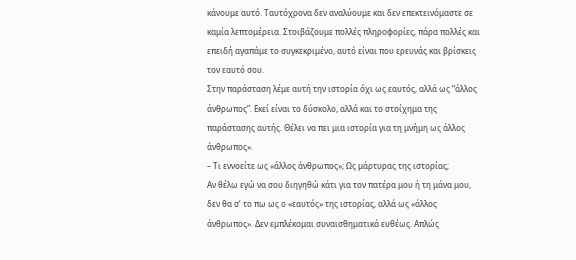κάνουμε αυτό. Ταυτόχρονα δεν αναλύουμε και δεν επεκτεινόμαστε σε καμία λεπτομέρεια. Στοιβάζουμε πολλές πληροφορίες, πάρα πολλές και επειδή αγαπάμε το συγκεκριμένο, αυτό είναι που ερευνάς και βρίσκεις τον εαυτό σου.
Στην παράσταση λέμε αυτή την ιστορία όχι ως εαυτός, αλλά ως “άλλος άνθρωπος”. Εκεί είναι το δύσκολο, αλλά και το στοίχημα της παράστασης αυτής. Θέλει να πει μια ιστορία για τη μνήμη ως άλλος άνθρωπος».
– Τι εννοείτε ως «άλλος άνθρωπος»; Ως μάρτυρας της ιστορίας;
Αν θέλω εγώ να σου διηγηθώ κάτι για τον πατέρα μου ή τη μάνα μου, δεν θα σ’ το πω ως ο «εαυτός» της ιστορίας, αλλά ως «άλλος άνθρωπος». Δεν εμπλέκομαι συναισθηματικά ευθέως. Απλώς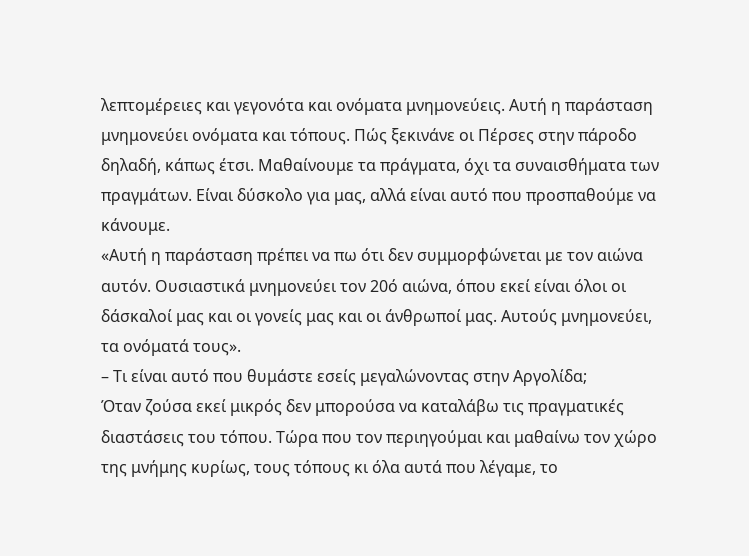λεπτομέρειες και γεγονότα και ονόματα μνημονεύεις. Αυτή η παράσταση μνημονεύει ονόματα και τόπους. Πώς ξεκινάνε οι Πέρσες στην πάροδο δηλαδή, κάπως έτσι. Μαθαίνουμε τα πράγματα, όχι τα συναισθήματα των πραγμάτων. Είναι δύσκολο για μας, αλλά είναι αυτό που προσπαθούμε να κάνουμε.
«Αυτή η παράσταση πρέπει να πω ότι δεν συμμορφώνεται με τον αιώνα αυτόν. Ουσιαστικά μνημονεύει τον 20ό αιώνα, όπου εκεί είναι όλοι οι δάσκαλοί μας και οι γονείς μας και οι άνθρωποί μας. Αυτούς μνημονεύει, τα ονόματά τους».
– Τι είναι αυτό που θυμάστε εσείς μεγαλώνοντας στην Αργολίδα;
Όταν ζούσα εκεί μικρός δεν μπορούσα να καταλάβω τις πραγματικές διαστάσεις του τόπου. Τώρα που τον περιηγούμαι και μαθαίνω τον χώρο της μνήμης κυρίως, τους τόπους κι όλα αυτά που λέγαμε, το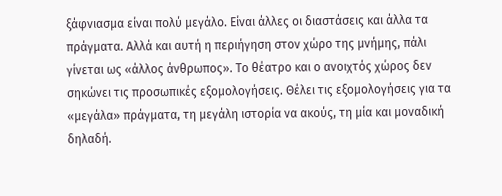ξάφνιασμα είναι πολύ μεγάλο. Είναι άλλες οι διαστάσεις και άλλα τα πράγματα. Αλλά και αυτή η περιήγηση στον χώρο της μνήμης, πάλι γίνεται ως «άλλος άνθρωπος». Το θέατρο και ο ανοιχτός χώρος δεν σηκώνει τις προσωπικές εξομολογήσεις. Θέλει τις εξομολογήσεις για τα «μεγάλα» πράγματα, τη μεγάλη ιστορία να ακούς, τη μία και μοναδική δηλαδή.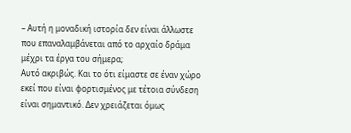– Αυτή η μοναδική ιστορία δεν είναι άλλωστε που επαναλαμβάνεται από το αρχαίο δράμα μέχρι τα έργα του σήμερα;
Αυτό ακριβώς. Και το ότι είμαστε σε έναν χώρο εκεί που είναι φορτισμένος με τέτοια σύνδεση είναι σημαντικό. Δεν χρειάζεται όμως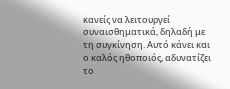κανείς να λειτουργεί συναισθηματικά, δηλαδή με τη συγκίνηση. Αυτό κάνει και ο καλός ηθοποιός, αδυνατίζει το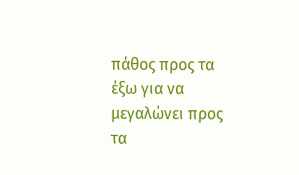πάθος προς τα έξω για να μεγαλώνει προς τα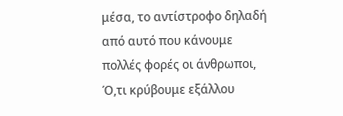μέσα, το αντίστροφο δηλαδή από αυτό που κάνουμε πολλές φορές οι άνθρωποι, Ό,τι κρύβουμε εξάλλου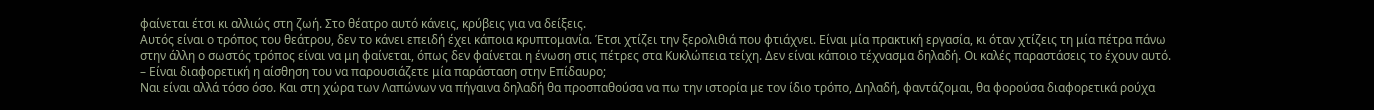φαίνεται έτσι κι αλλιώς στη ζωή. Στο θέατρο αυτό κάνεις, κρύβεις για να δείξεις.
Αυτός είναι ο τρόπος του θεάτρου, δεν το κάνει επειδή έχει κάποια κρυπτομανία. Έτσι χτίζει την ξερολιθιά που φτιάχνει. Είναι μία πρακτική εργασία, κι όταν χτίζεις τη μία πέτρα πάνω στην άλλη ο σωστός τρόπος είναι να μη φαίνεται, όπως δεν φαίνεται η ένωση στις πέτρες στα Κυκλώπεια τείχη. Δεν είναι κάποιο τέχνασμα δηλαδή. Οι καλές παραστάσεις το έχουν αυτό.
– Είναι διαφορετική η αίσθηση του να παρουσιάζετε μία παράσταση στην Επίδαυρο;
Ναι είναι αλλά τόσο όσο. Και στη χώρα των Λαπώνων να πήγαινα δηλαδή θα προσπαθούσα να πω την ιστορία με τον ίδιο τρόπο, Δηλαδή, φαντάζομαι, θα φορούσα διαφορετικά ρούχα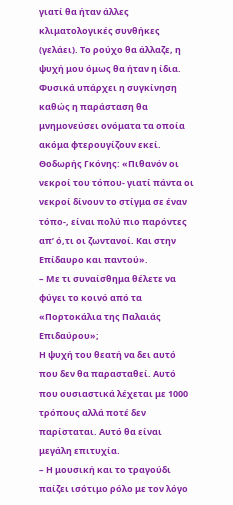γιατί θα ήταν άλλες κλιματολογικές συνθήκες (γελάει). Το ρούχο θα άλλαζε, η ψυχή μου όμως θα ήταν η ίδια.
Φυσικά υπάρχει η συγκίνηση καθώς η παράσταση θα μνημονεύσει ονόματα τα οποία ακόμα φτερουγίζουν εκεί.
Θοδωρής Γκόνης: «Πιθανόν οι νεκροί του τόπου- γιατί πάντα οι νεκροί δίνουν το στίγμα σε έναν τόπο-, είναι πολύ πιο παρόντες απ’ ό,τι οι ζωντανοί. Και στην Επίδαυρο και παντού».
– Με τι συναίσθημα θέλετε να φύγει το κοινό από τα «Πορτοκάλια της Παλαιάς Επιδαύρου»;
Η ψυχή του θεατή να δει αυτό που δεν θα παρασταθεί. Αυτό που ουσιαστικά λέχεται με 1000 τρόπους αλλά ποτέ δεν παρίσταται. Αυτό θα είναι μεγάλη επιτυχία.
– Η μουσική και το τραγούδι παίζει ισότιμο ρόλο με τον λόγο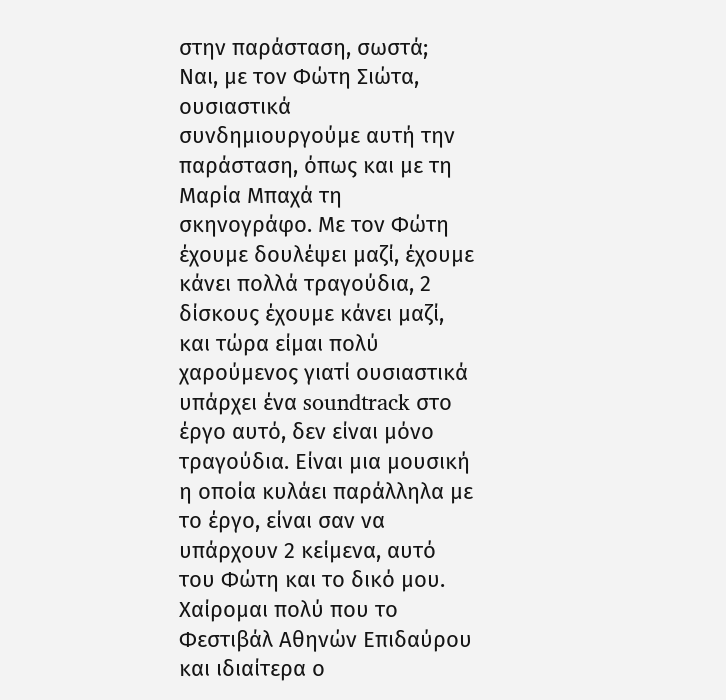στην παράσταση, σωστά;
Ναι, με τον Φώτη Σιώτα, ουσιαστικά συνδημιουργούμε αυτή την παράσταση, όπως και με τη Μαρία Μπαχά τη σκηνογράφο. Με τον Φώτη έχουμε δουλέψει μαζί, έχουμε κάνει πολλά τραγούδια, 2 δίσκους έχουμε κάνει μαζί, και τώρα είμαι πολύ χαρούμενος γιατί ουσιαστικά υπάρχει ένα soundtrack στο έργο αυτό, δεν είναι μόνο τραγούδια. Είναι μια μουσική η οποία κυλάει παράλληλα με το έργο, είναι σαν να υπάρχουν 2 κείμενα, αυτό του Φώτη και το δικό μου.
Χαίρομαι πολύ που το Φεστιβάλ Αθηνών Επιδαύρου και ιδιαίτερα ο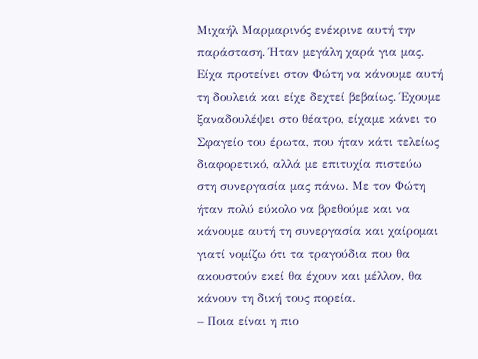Μιχαήλ Μαρμαρινός ενέκρινε αυτή την παράσταση. Ήταν μεγάλη χαρά για μας. Είχα προτείνει στον Φώτη να κάνουμε αυτή τη δουλειά και είχε δεχτεί βεβαίως. Έχουμε ξαναδουλέψει στο θέατρο, είχαμε κάνει το Σφαγείο του έρωτα, που ήταν κάτι τελείως διαφορετικό, αλλά με επιτυχία πιστεύω στη συνεργασία μας πάνω. Με τον Φώτη ήταν πολύ εύκολο να βρεθούμε και να κάνουμε αυτή τη συνεργασία και χαίρομαι γιατί νομίζω ότι τα τραγούδια που θα ακουστούν εκεί θα έχουν και μέλλον, θα κάνουν τη δική τους πορεία.
– Ποια είναι η πιο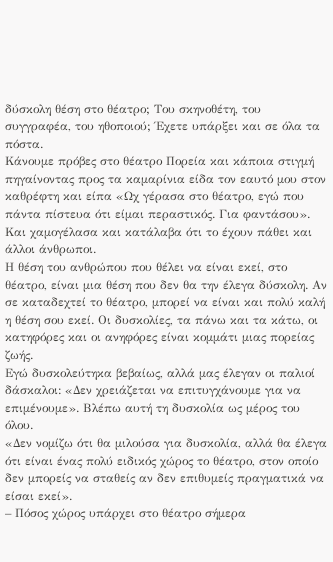δύσκολη θέση στο θέατρο; Του σκηνοθέτη, του συγγραφέα, του ηθοποιού; Έχετε υπάρξει και σε όλα τα πόστα.
Κάνουμε πρόβες στο θέατρο Πορεία και κάποια στιγμή πηγαίνοντας προς τα καμαρίνια είδα τον εαυτό μου στον καθρέφτη και είπα «Ωχ γέρασα στο θέατρο, εγώ που πάντα πίστευα ότι είμαι περαστικός. Για φαντάσου». Και χαμογέλασα και κατάλαβα ότι το έχουν πάθει και άλλοι άνθρωποι.
Η θέση του ανθρώπου που θέλει να είναι εκεί, στο θέατρο, είναι μια θέση που δεν θα την έλεγα δύσκολη. Αν σε καταδεχτεί το θέατρο, μπορεί να είναι και πολύ καλή η θέση σου εκεί. Οι δυσκολίες, τα πάνω και τα κάτω, οι κατηφόρες και οι ανηφόρες είναι κομμάτι μιας πορείας ζωής.
Εγώ δυσκολεύτηκα βεβαίως, αλλά μας έλεγαν οι παλιοί δάσκαλοι: «Δεν χρειάζεται να επιτυγχάνουμε για να επιμένουμε». Βλέπω αυτή τη δυσκολία ως μέρος του όλου.
«Δεν νομίζω ότι θα μιλούσα για δυσκολία, αλλά θα έλεγα ότι είναι ένας πολύ ειδικός χώρος το θέατρο, στον οποίο δεν μπορείς να σταθείς αν δεν επιθυμείς πραγματικά να είσαι εκεί».
– Πόσος χώρος υπάρχει στο θέατρο σήμερα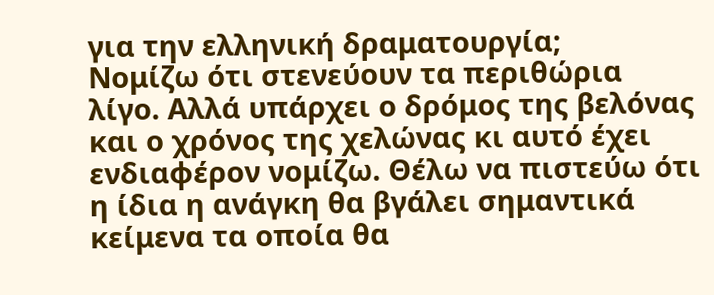για την ελληνική δραματουργία;
Νομίζω ότι στενεύουν τα περιθώρια λίγο. Αλλά υπάρχει ο δρόμος της βελόνας και ο χρόνος της χελώνας κι αυτό έχει ενδιαφέρον νομίζω. Θέλω να πιστεύω ότι η ίδια η ανάγκη θα βγάλει σημαντικά κείμενα τα οποία θα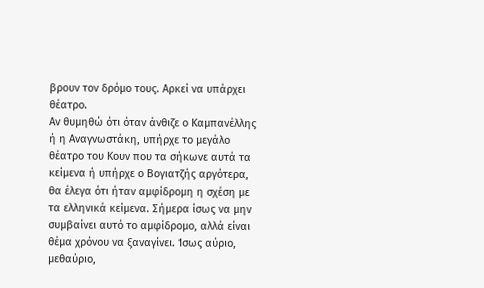βρουν τον δρόμο τους. Αρκεί να υπάρχει θέατρο.
Αν θυμηθώ ότι όταν άνθιζε ο Καμπανέλλης ή η Αναγνωστάκη, υπήρχε το μεγάλο θέατρο του Κουν που τα σήκωνε αυτά τα κείμενα ή υπήρχε ο Βογιατζής αργότερα, θα έλεγα ότι ήταν αμφίδρομη η σχέση με τα ελληνικά κείμενα. Σήμερα ίσως να μην συμβαίνει αυτό το αμφίδρομο, αλλά είναι θέμα χρόνου να ξαναγίνει. Ίσως αύριο, μεθαύριο,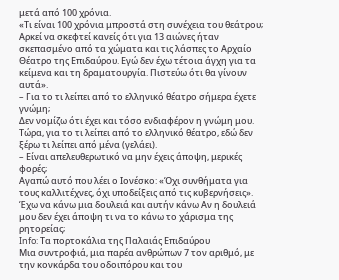μετά από 100 χρόνια.
«Τι είναι 100 χρόνια μπροστά στη συνέχεια του θεάτρου; Αρκεί να σκεφτεί κανείς ότι για 13 αιώνες ήταν σκεπασμένο από τα χώματα και τις λάσπες το Αρχαίο Θέατρο της Επιδαύρου. Εγώ δεν έχω τέτοια άγχη για τα κείμενα και τη δραματουργία. Πιστεύω ότι θα γίνουν αυτά».
– Για το τι λείπει από το ελληνικό θέατρο σήμερα έχετε γνώμη;
Δεν νομίζω ότι έχει και τόσο ενδιαφέρον η γνώμη μου. Τώρα, για το τι λείπει από το ελληνικό θέατρο, εδώ δεν ξέρω τι λείπει από μένα (γελάει).
– Είναι απελευθερωτικό να μην έχεις άποψη, μερικές φορές;
Αγαπώ αυτό που λέει ο Ιονέσκο: «Όχι συνθήματα για τους καλλιτέχνες, όχι υποδείξεις από τις κυβερνήσεις». Έχω να κάνω μια δουλειά και αυτήν κάνω Αν η δουλειά μου δεν έχει άποψη τι να το κάνω το χάρισμα της ρητορείας;
Info: Τα πορτοκάλια της Παλαιάς Επιδαύρου
Μια συντροφιά, μια παρέα ανθρώπων 7 τον αριθμό, με την κονκάρδα του οδοιπόρου και του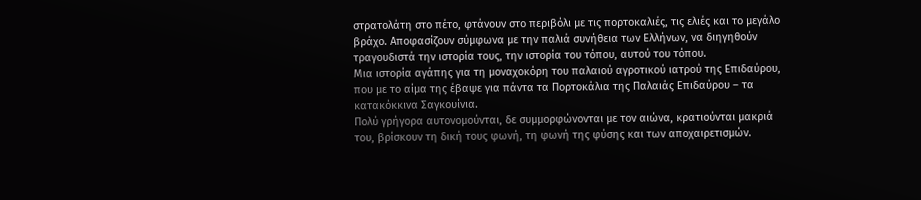στρατολάτη στο πέτο, φτάνουν στο περιβόλι με τις πορτοκαλιές, τις ελιές και το μεγάλο βράχο. Αποφασίζουν σύμφωνα με την παλιά συνήθεια των Ελλήνων, να διηγηθούν τραγουδιστά την ιστορία τους, την ιστορία του τόπου, αυτού του τόπου.
Μια ιστορία αγάπης για τη μοναχοκόρη του παλαιού αγροτικού ιατρού της Επιδαύρου, που με το αίμα της έβαψε για πάντα τα Πορτοκάλια της Παλαιάς Επιδαύρου – τα κατακόκκινα Σαγκουίνια.
Πολύ γρήγορα αυτονομούνται, δε συμμορφώνονται με τον αιώνα, κρατιούνται μακριά του, βρίσκουν τη δική τους φωνή, τη φωνή της φύσης και των αποχαιρετισμών.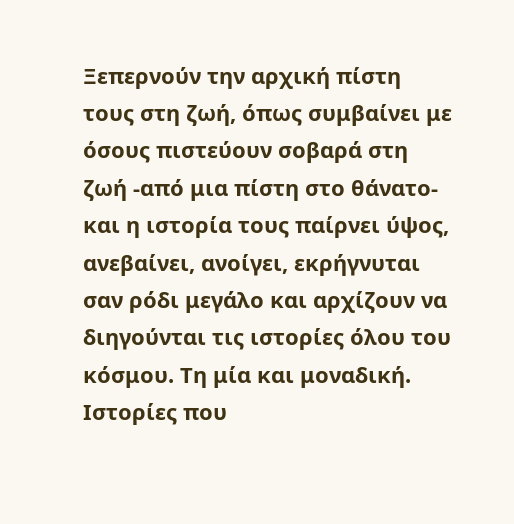Ξεπερνούν την αρχική πίστη τους στη ζωή, όπως συμβαίνει με όσους πιστεύουν σοβαρά στη ζωή -από μια πίστη στο θάνατο- και η ιστορία τους παίρνει ύψος, ανεβαίνει, ανοίγει, εκρήγνυται σαν ρόδι μεγάλο και αρχίζουν να διηγούνται τις ιστορίες όλου του κόσμου. Τη μία και μοναδική.
Ιστορίες που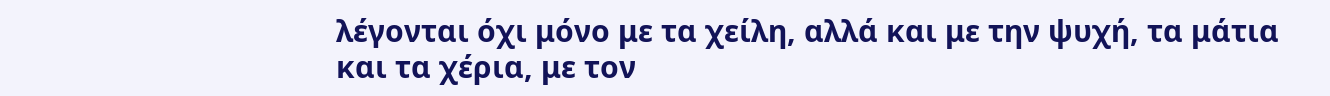λέγονται όχι μόνο με τα χείλη, αλλά και με την ψυχή, τα μάτια και τα χέρια, με τον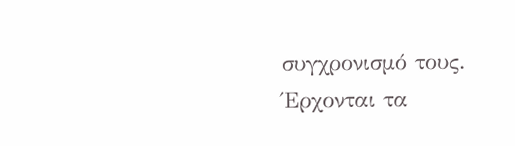συγχρονισμό τους. Έρχονται τα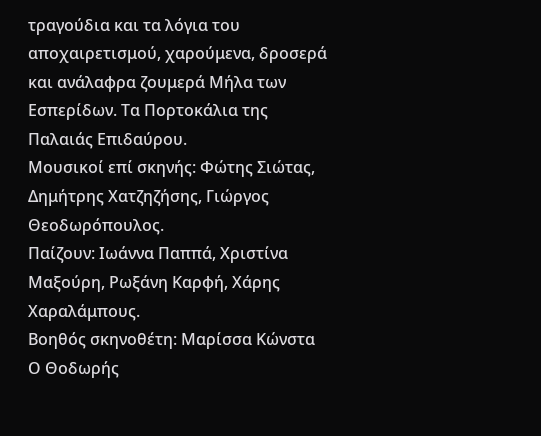τραγούδια και τα λόγια του αποχαιρετισμού, χαρούμενα, δροσερά και ανάλαφρα ζουμερά Μήλα των Εσπερίδων. Τα Πορτοκάλια της Παλαιάς Επιδαύρου.
Μουσικοί επί σκηνής: Φώτης Σιώτας, Δημήτρης Χατζηζήσης, Γιώργος Θεοδωρόπουλος.
Παίζουν: Ιωάννα Παππά, Χριστίνα Μαξούρη, Ρωξάνη Καρφή, Χάρης Χαραλάμπους.
Βοηθός σκηνοθέτη: Μαρίσσα Κώνστα
Ο Θοδωρής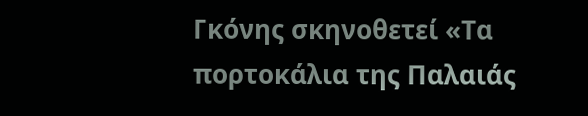Γκόνης σκηνοθετεί «Τα πορτοκάλια της Παλαιάς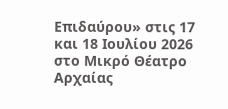Επιδαύρου» στις 17 και 18 Ιουλίου 2026 στο Μικρό Θέατρο Αρχαίας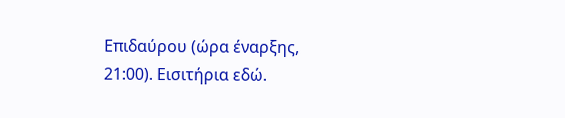Επιδαύρου (ώρα έναρξης, 21:00). Εισιτήρια εδώ.